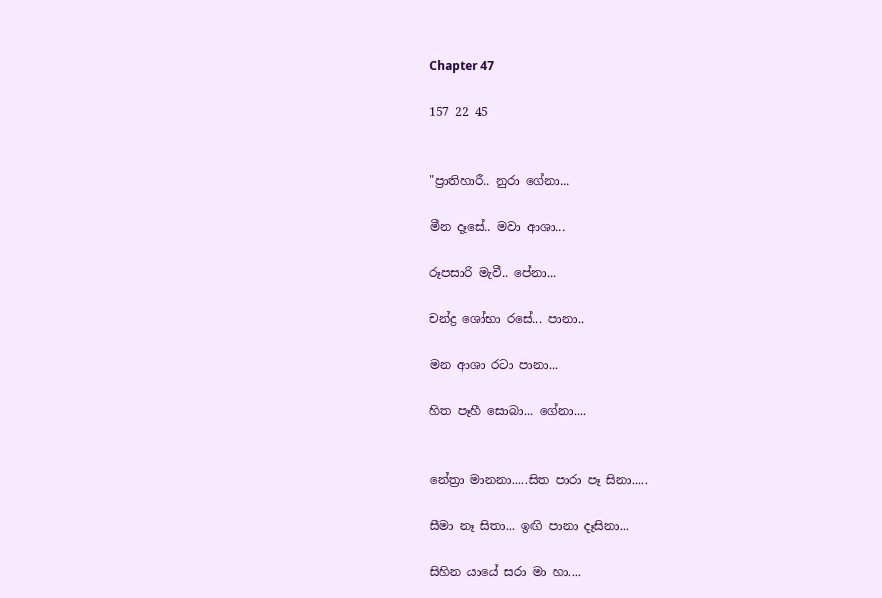Chapter 47

157 22 45


"ප්‍රාතිහාරී.. නුරා ගේනා...

මීන දෑසේ.. මවා ආශා...

රූපසාරි මැවී.. පේනා...

චන්ද්‍ර ශෝභා රසේ... පානා..

මන ආශා රටා පානා...

හිත පෑහී සොබා... ගේනා....


නේත්‍රා මානනා.....සිත පාරා පෑ සිනා.....

සීමා නෑ සිතා... ඉඟි පානා දෑසිනා...

සිහින යායේ සරා මා හා....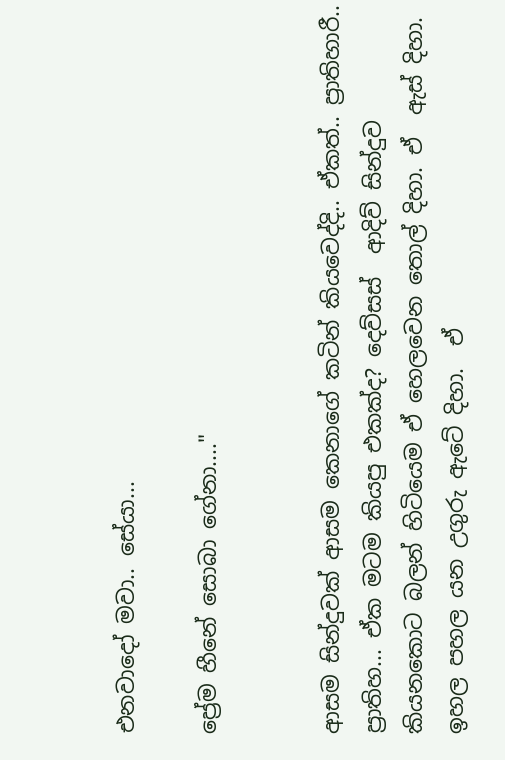එනවාදෝ මවා.. සේයා...

ප්‍රේම හීනේ සොබා ගේනා...."


ආසම සින්දුවක් ආසම කෙනාගේ කටින් කියවෙද්දි.. ඒකත්.. ප්‍රාතිහාරී.. ප්‍රාතිහ... ඒක මටම කියපු එකක්ද? දෙව්සස්  ආදිව් සින්දුව කියනකොට බලන් හිටියෙම ඒ හෙලවෙන තොල් දිහා. ඒ  ඇස් දිහා. ඉහල පහල යන උගුරු ඇටේ දිහා.  ඒ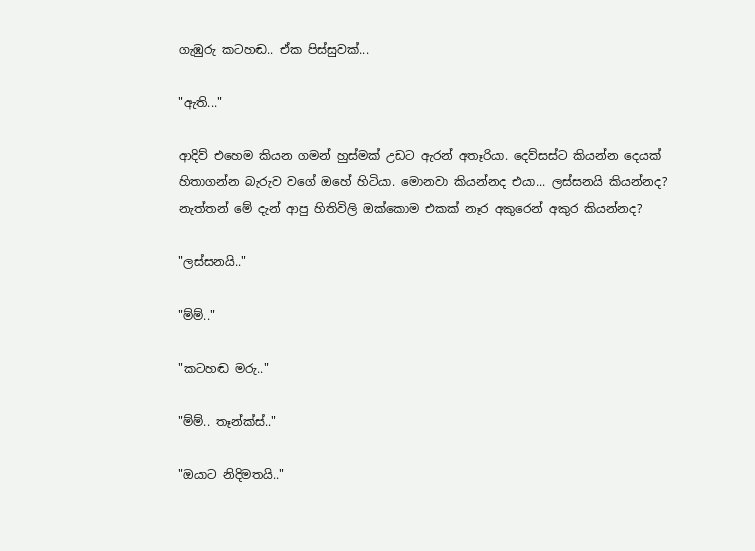ගැඹුරු කටහඬ.. ඒක පිස්සුවක්...

"ඇති..."

ආදිව් එහෙම කියන ගමන් හුස්මක් උඩට ඇරන් අතෑරියා. දෙව්සස්ට කියන්න දෙයක් හිතාගන්න බැරුව වගේ ඔහේ හිටියා. මොනවා කියන්නද එයා... ලස්සනයි කියන්නද? නැත්තන් මේ දැන් ආපු හිතිවිලි ඔක්කොම එකක් නෑර අකුරෙන් අකුර කියන්නද?

"ලස්සනයි.."

"ම්ම්.."

"කටහඬ මරු.."

"ම්ම්.. තෑන්ක්ස්.."

"ඔයාට නිදිමතයි.."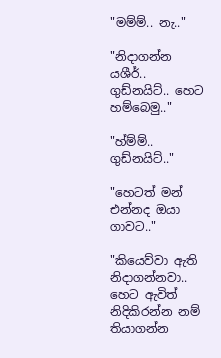"මම්ම්.. නැ.."

"නිදාගන්න යශීර්.. ගුඩ්නයිට්.. හෙට හම්බෙමු.."

"හ්ම්ම්.. ගුඩ්නයිට්.."

"හෙටත් මන් එන්නද ඔයා ගාවට.."

"කියෙව්වා ඇති නිදාගන්නවා.. හෙට ඇවිත් නිදිකිරන්න නම් තියාගන්න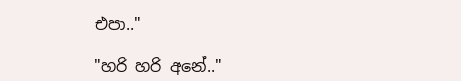එපා.."

"හරි හරි අනේ.."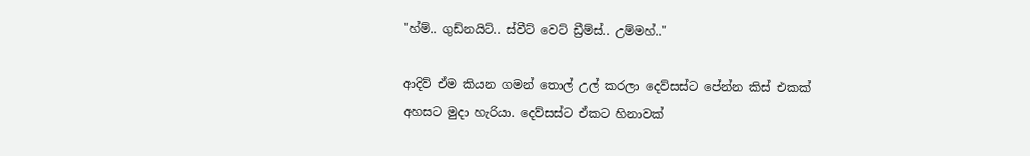"හ්ම්.. ගුඩ්නයිට්.. ස්වීට් වෙට් ඩ්‍රීම්ස්.. උම්මහ්.."

ආදිව් ඒම කියන ගමන් තොල් උල් කරලා දෙව්සස්ට පේන්න කිස් එකක් අහසට මුදා හැරියා. දෙව්සස්ට ඒකට හිනාවක්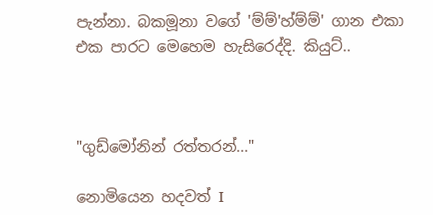පැන්නා. බකමූනා වගේ 'ම්ම්'හ්ම්ම්' ගාන එකා එක පාරට මෙහෙම හැසිරෙද්දි. කියුට්..



"ගුඩ්මෝනින් රත්තරන්..."

නොමියෙන හදවත් I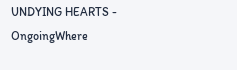UNDYING HEARTS - OngoingWhere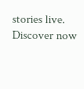stories live. Discover now